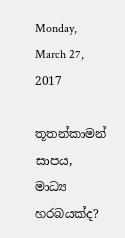Monday, March 27, 2017

තූතන්කාමන් සාපය, මාධ්‍ය හරබයක්ද?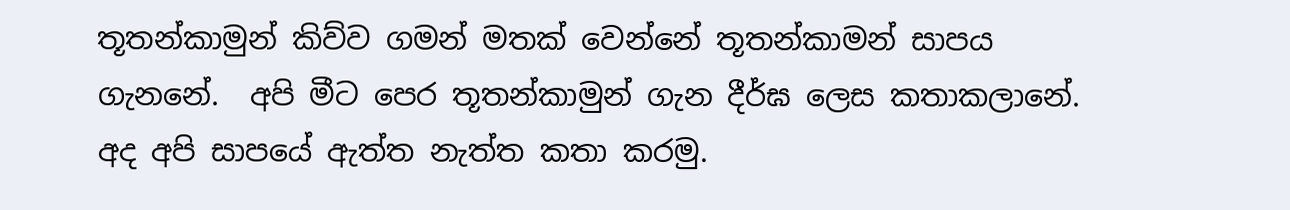තූතන්කාමුන් කිව්ව ගමන් මතක් වෙන්නේ තූතන්කාමන් සාපය ගැනනේ.  අපි මීට පෙර තූතන්කාමුන් ගැන දීර්ඝ ලෙස කතාකලානේ.  අද අපි සාපයේ ඇත්ත නැත්ත කතා කරමු.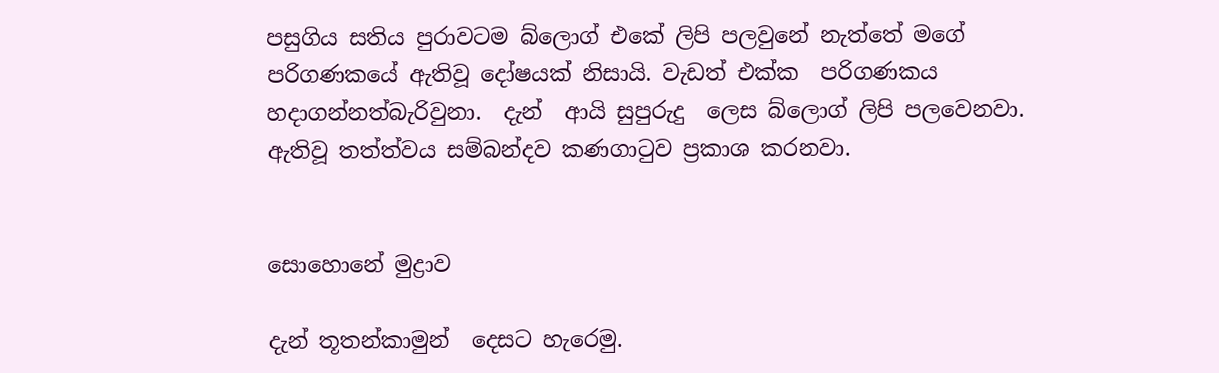පසුගිය සතිය පුරාවටම බ්ලොග් එකේ ලිපි පලවුනේ නැත්තේ මගේ පරිගණකයේ ඇතිවූ දෝෂයක් නිසායි. වැඩත් එක්ක  පරිගණකය හදාගන්නත්බැරිවුනා.  දැන්  ආයි සුපුරුදු  ලෙස බ්ලොග් ලිපි පලවෙනවා. ඇතිවූ තත්ත්වය සම්බන්දව කණගාටුව ප්‍රකාශ කරනවා.


සොහොනේ මුද්‍රාව

දැන් තූතන්කාමුන්  දෙසට හැරෙමු.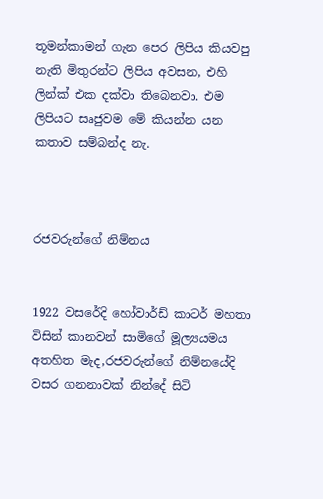තූමන්කාමන් ගැන පෙර ලිපිය කියවපු නැති මිතුරන්ට ලිපිය අවසන, එහි ලින්ක් එක දක්වා තිබෙනවා. එම ලිපියට සෘජුවම මේ කියන්න යන කතාව සම්බන්ද නැ.



රජවරුන්ගේ නිම්නය


1922 වසරේදි හෝවාර්ඩ් කාටර් මහතා විසින් කානවන් සාමිගේ මූල්‍යයමය අතහිත මැද,රජවරුන්ගේ නිම්නයේදි වසර ගනනාවක් නින්දේ සිටි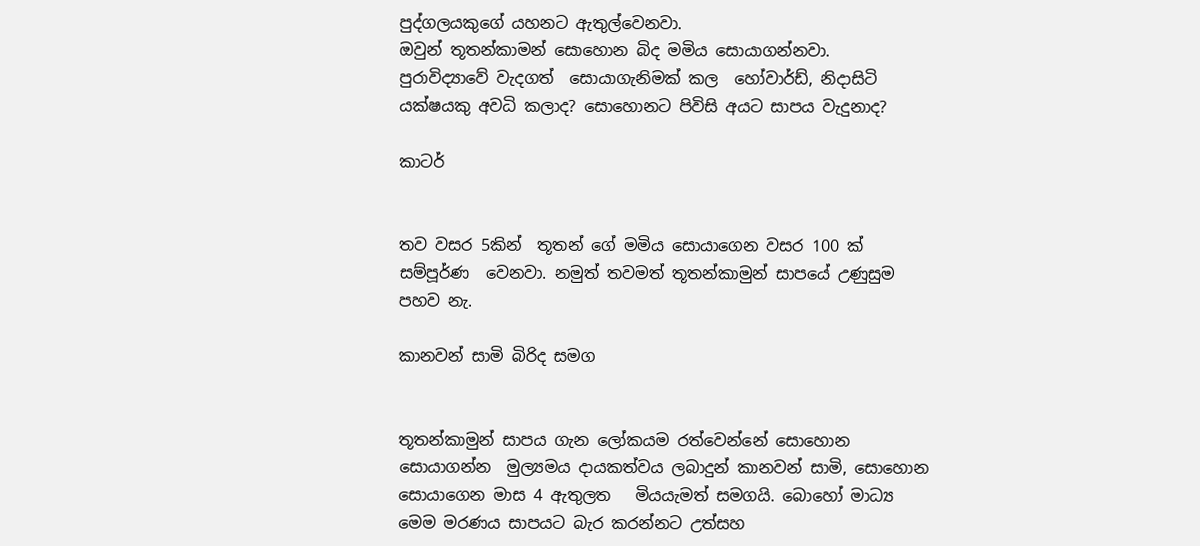පුද්ගලයකුගේ යහනට ඇතුල්වෙනවා.
ඔවුන් තූතන්කාමන් සොහොන බිද මමිය සොයාගන්නවා.
පුරාවිද්‍යාවේ වැදගත්  සොයාගැනිමක් කල  හෝවාර්ඩ්, නිදාසිටි යක්ෂයකු අවධි කලාද? සොහොනට පිවිසි අයට සාපය වැදුනාද?

කාටර්


තව වසර 5කින්  තූතන් ගේ මමිය සොයාගෙන වසර 100 ක්  සම්පූර්ණ  වෙනවා. නමුත් තවමත් තූතන්කාමුන් සාපයේ උණුසුම පහව නැ.

කානවන් සාමි බිරිද සමග


තූතන්කාමුන් සාපය ගැන ලෝකයම රත්වෙන්නේ සොහොන සොයාගන්න  මුල්‍යමය දායකත්වය ලබාදුන් කානවන් සාමි, සොහොන සොයාගෙන මාස 4 ඇතුලත   මියයැමත් සමගයි. බොහෝ මාධ්‍ය මෙම මරණය සාපයට බැර කරන්නට උත්සහ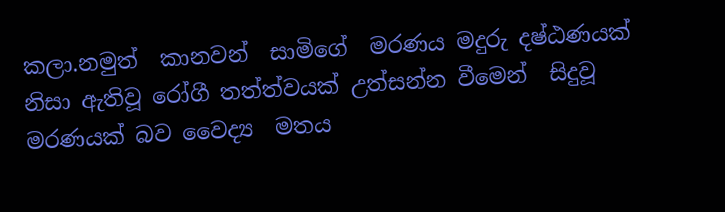කලා.නමුත්  කානවන්  සාමිගේ  මරණය මදුරු දෂ්ඨණයක් නිසා ඇතිවූ රෝගී තත්ත්වයක් උත්සන්න වීමෙන්  සිදුවූ මරණයක් බව වෛද්‍ය  මතය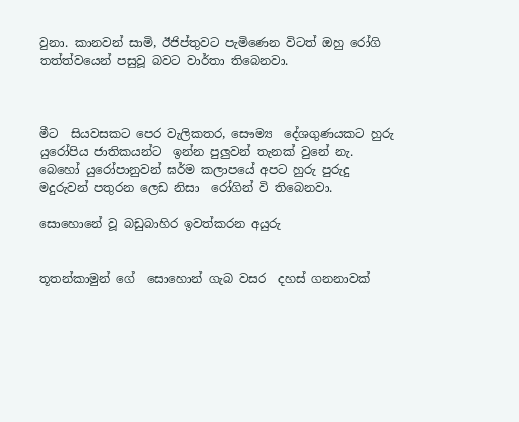වුනා. කානවන් සාමි, ඊජිප්තුවට පැමිණෙන විටත් ඔහු රෝගි තත්ත්වයෙන් පසුවූ බවට වාර්තා තිබෙනවා.



මීට  සියවසකට පෙර වැලිකතර, සෞම්‍ය  දේශගුණයකට හුරු  යුරෝපිය ජාතිකයන්ට  ඉන්න පුලුවන් තැනක් වුනේ නැ. බෙහෝ යුරෝපානුවන් ඝර්ම කලාපයේ අපට හුරු පුරුදු මදුරුවන් පතුරන ලෙඩ නිසා  රෝගින් වි තිබෙනවා.

සොහොනේ වූ බඩුබාහිර ඉවත්කරන අයුරු


තූතන්කාමුන් ගේ  සොහොන් ගැබ වසර  දහස් ගනනාවක්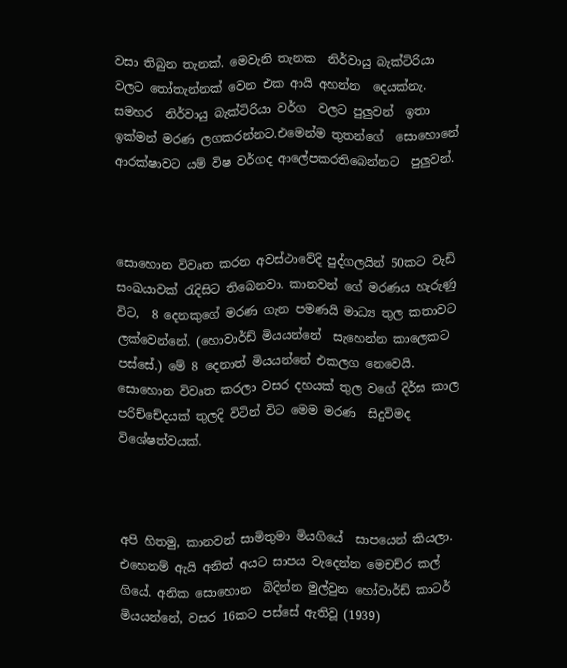වසා තිබුන තැනක්. මෙවැනි තැනක  නිර්වායු බැක්ටිරියා  වලට තෝතැන්නක් වෙන එක ආයි අහන්න  දෙයක්නැ.  සමහර  නිර්වායු බැක්ටිරියා වර්ග  වලට පුලුවන්  ඉතා  ඉක්මන් මරණ ලගකරන්නට.එමෙන්ම තුතන්ගේ  සොහොනේ ආරක්ෂාවට යම් විෂ වර්ගද ආලේපකරතිබෙන්නට  පුලුවන්.



සොහොන විවෘත කරන අවස්ථාවේදි පුද්ගලයින් 50කට වැඩි සංඛයාවක් රැදිසිට තිබෙනවා. කානවන් ගේ මරණය හැරුණු විට,  8 දෙනකුගේ මරණ ගැන පමණයි මාධ්‍ය තුල කතාවට ලක්වෙන්නේ. (හොවාර්ඩ් මියයන්නේ  සැහෙන්න කාලෙකට පස්සේ.) මේ 8 දෙනාත් මියයන්නේ එකලග නෙවෙයි. සොහොන විවෘත කරලා වසර දහයක් තුල වගේ දිර්ඝ කාල පරිච්චේදයක් තුලදි විටින් විට මෙම මරණ  සිදුවිමද  විශේෂත්වයක්.



අපි හිතමු, කානවන් සාමිතුමා මියගියේ  සාපයෙන් කියලා. එහෙනම් ඇයි අනිත් අයට සාපය වැදෙන්න මෙචච්ර කල් ගියේ. අනික සොහොන  බිදින්න මුල්වුන හෝවාර්ඩ් කාටර් මියයන්නේ, වසර 16කට පස්සේ ඇතිවූ (1939)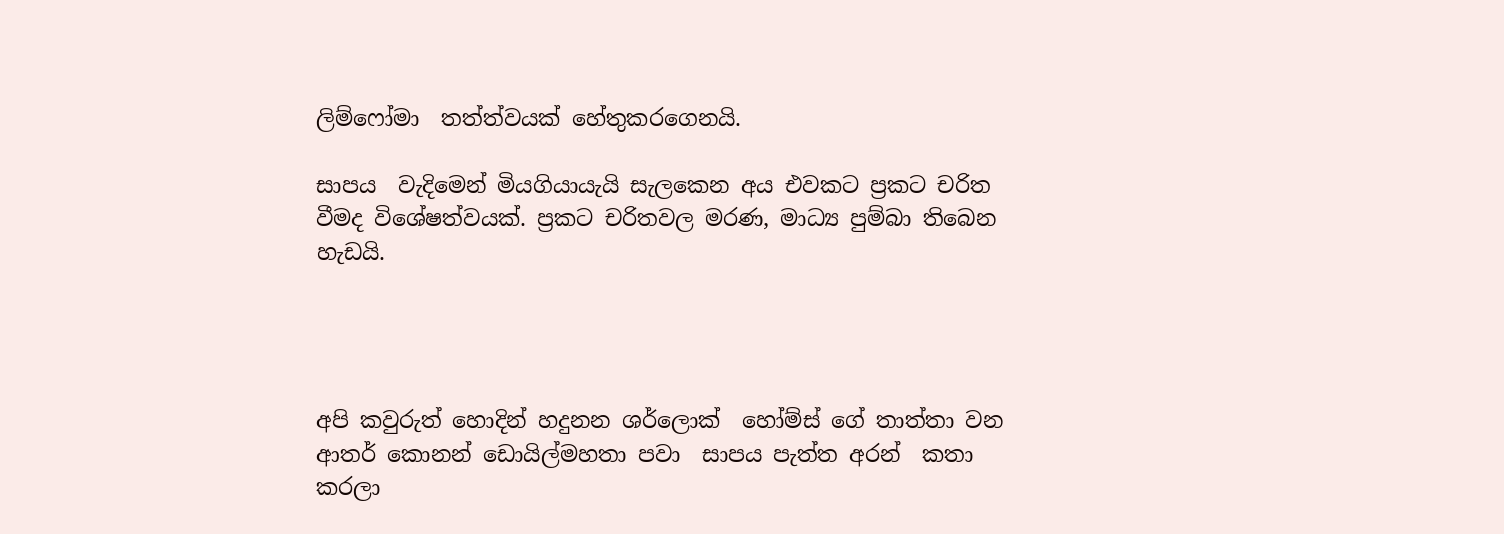ලිම්ෆෝමා  තත්ත්වයක් හේතුකරගෙනයි.

සාපය  වැදිමෙන් මියගියායැයි සැලකෙන අය එවකට ප්‍රකට චරිත වීමද විශේෂත්වයක්. ප්‍රකට චරිතවල මරණ, මාධ්‍ය පුම්බා තිබෙන හැඩයි.




අපි කවුරුත් හොදින් හදුනන ශර්ලොක්  හෝම්ස් ගේ තාත්තා වන ආතර් කොනන් ඩොයිල්මහතා පවා  සාපය පැත්ත අරන්  කතා කරලා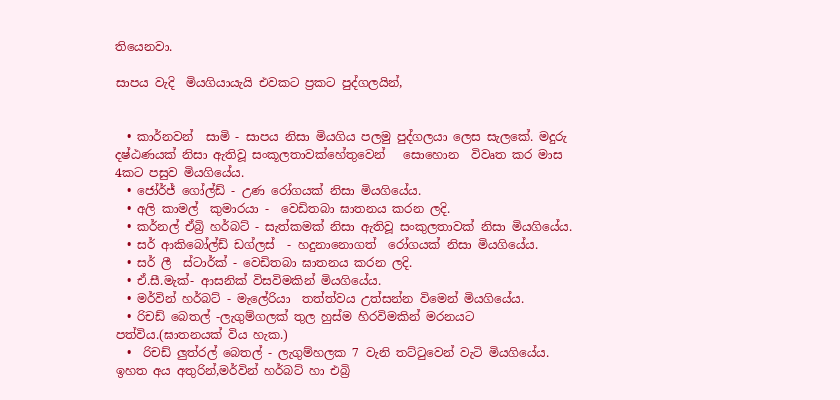තියෙනවා.

සාපය වැදි  මියගියායැයි එවකට ප්‍රකට පුද්ගලයින්,


  • කාර්නවන්  සාමි - සාපය නිසා මියගිය පලමු පුද්ගලයා ලෙස සැලකේ. මදුරු දෂ්ඨණයක් නිසා ඇතිවූ සංකූලතාවක්හේතුවෙන්   සොහොන  විවෘත කර මාස 4කට පසුව මියගියේය.
  • ජෝර්ජ් ගෝල්ඩ් - උණ රෝගයක් නිසා මියගියේය.
  • අලි කාමල්  කුමාරයා -  වෙඩිතබා ඝාතනය කරන ලදි.
  • කර්නල් ඒබ්‍රි හර්බට් - සැත්කමක් නිසා ඇතිවූ සංකුලතාවක් නිසා මියගියේය.
  • සර් ආකිබෝල්ඩ් ඩග්ලස්  - හදුනානොගත්  රෝගයක් නිසා මියගියේය.
  • සර් ලී  ස්ටාර්ක් - වෙඩිතබා ඝාතනය කරන ලදි.
  • ඒ.සී.මැක්- ආසනික් විසවිමකින් මියගියේය.
  • මර්වින් හර්බට් - මැලේරියා  තත්ත්වය උත්සන්න විමෙන් මියගියේය.
  • රිචඩ් බෙතල් -ලැගුම්ගලක් තුල හුස්ම හිරවිමකින් මරනයට පත්විය.(ඝාතනයක් විය හැක.)
  •  රිචඩ් ලුත්රල් බෙතල් - ලැගුම්හලක 7 වැනි තට්ටුවෙන් වැටි මියගියේය.
ඉහත අය අතුරින්,මර්වින් හර්බට් හා එබ්‍රි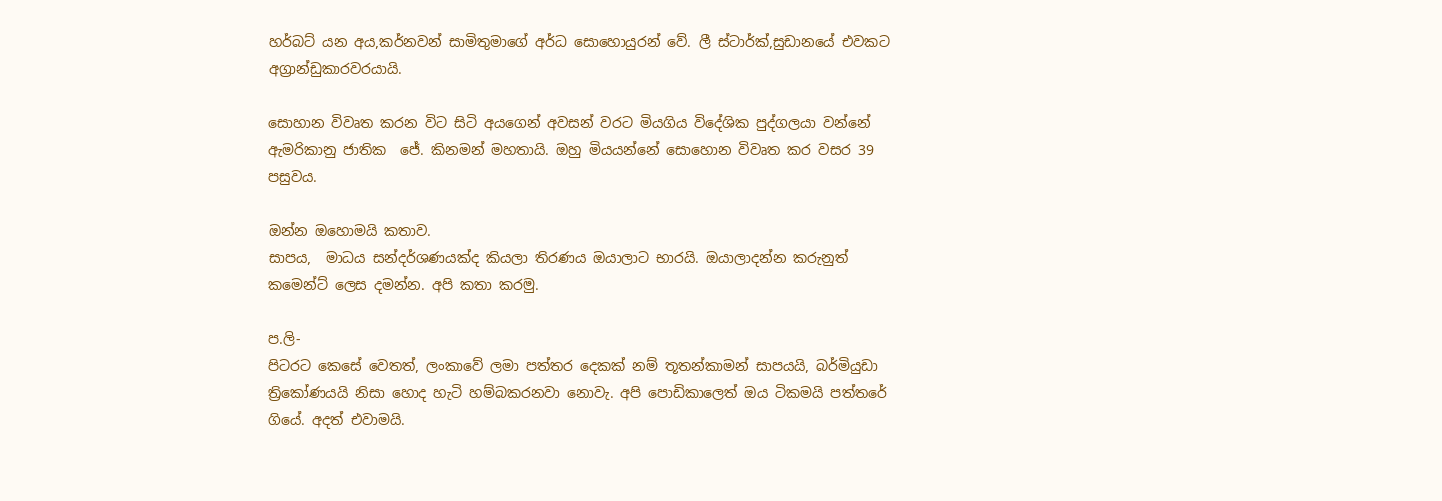හර්බට් යන අය,කර්නවන් සාමිතුමාගේ අර්ධ සොහොයුරන් වේ. ලී ස්ටාර්ක්,සුඩානයේ එවකට අග්‍රාන්ඩුකාරවරයායි.

සොහාන විවෘත කරන විට සිටි අයගෙන් අවසන් වරට මියගිය විදේශික පුද්ගලයා වන්නේ ඇමරිකානු ජාතික  ජේ. කිනමන් මහතායි. ඔහු මියයන්නේ සොහොන විවෘත කර වසර 39 පසුවය.

ඔන්න ඔහොමයි කතාව.
සාපය,  මාධය සන්දර්ශණයක්ද කියලා තිරණය ඔයාලාට භාරයි. ඔයාලාදන්න කරුනුත් කමෙන්ට් ලෙස දමන්න. අපි කතා කරමු.

ප.ලි-
පිටරට කෙසේ වෙතත්, ලංකාවේ ලමා පත්තර දෙකක් නම් තූතන්කාමන් සාපයයි, බර්මියුඩා ත්‍රිකෝණයයි නිසා හොද හැටි හම්බකරනවා නොවැ. අපි පොඩිකාලෙත් ඔය ටිකමයි පත්තරේ ගියේ. අදත් එවාමයි.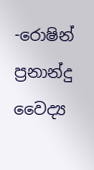-රොෂින් ප්‍රනාන්දු
වෛද්‍ය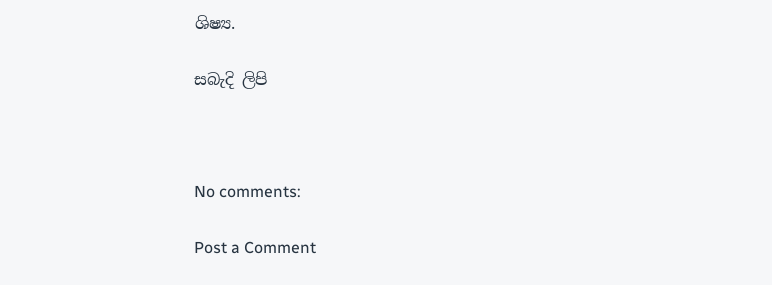ශිෂ්‍ය.

සබැදි ලිපි



No comments:

Post a Comment